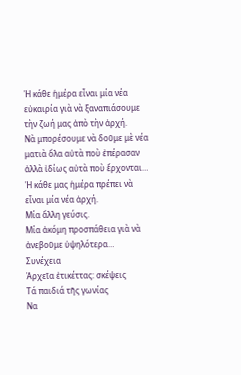Ἡ κάθε ἡμέρα εἶναι μία νέα εὐκαιρία γιὰ νὰ ξαναπιάσουμε τὴν ζωή μας ἀπὸ τὴν ἀρχή.
Νὰ μπορέσουμε νὰ δοῦμε μὲ νέα ματιὰ ὅλα αὐτὰ ποὺ ἐπέρασαν ἀλλὰ ἰδίως αὐτὰ ποὺ ἔρχονται…
Ἡ κάθε μας ἡμέρα πρέπει νὰ εἶναι μία νέα ἀρχή.
Μία ἄλλη γεύσις.
Μία ἀκόμη προσπάθεια γιὰ νὰ ἀνεβοῦμε ὑψηλότερα…
Συνέχεια
Ἀρχεῖα ἐτικέττας: σκέψεις
Τά παιδιά τῆς γωνίας
Να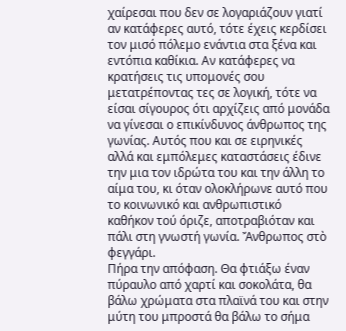χαίρεσαι που δεν σε λογαριάζουν γιατί αν κατάφερες αυτό, τότε έχεις κερδίσει τον μισό πόλεμο ενάντια στα ξένα και εντόπια καθίκια. Αν κατάφερες να κρατήσεις τις υπομονές σου μετατρέποντας τες σε λογική, τότε να είσαι σίγουρος ότι αρχίζεις από μονάδα να γίνεσαι ο επικίνδυνος άνθρωπος της γωνίας. Αυτός που και σε ειρηνικές αλλά και εμπόλεμες καταστάσεις έδινε την μια τον ιδρώτα του και την άλλη το αίμα του, κι όταν ολοκλήρωνε αυτό που το κοινωνικό και ανθρωπιστικό καθήκον τού όριζε, αποτραβιόταν και πάλι στη γνωστή γωνία. Ἄνθρωπος στὸ φεγγάρι.
Πήρα την απόφαση. Θα φτιάξω έναν πύραυλο από χαρτί και σοκολάτα, θα βάλω χρώματα στα πλαϊνά του και στην μύτη του μπροστά θα βάλω το σήμα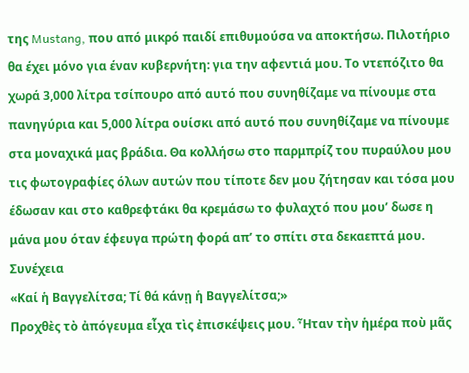της Mustang, που από μικρό παιδί επιθυμούσα να αποκτήσω. Πιλοτήριο θα έχει μόνο για έναν κυβερνήτη: για την αφεντιά μου. Το ντεπόζιτο θα χωρά 3,000 λίτρα τσίπουρο από αυτό που συνηθίζαμε να πίνουμε στα πανηγύρια και 5,000 λίτρα ουίσκι από αυτό που συνηθίζαμε να πίνουμε στα μοναχικά μας βράδια. Θα κολλήσω στο παρμπρίζ του πυραύλου μου τις φωτογραφίες όλων αυτών που τίποτε δεν μου ζήτησαν και τόσα μου έδωσαν και στο καθρεφτάκι θα κρεμάσω το φυλαχτό που μου’ δωσε η μάνα μου όταν έφευγα πρώτη φορά απ’ το σπίτι στα δεκαεπτά μου.
Συνέχεια
«Καί ἡ Βαγγελίτσα; Τί θά κάνῃ ἡ Βαγγελίτσα;»
Προχθὲς τὸ ἀπόγευμα εἶχα τὶς ἐπισκέψεις μου. Ἦταν τὴν ἡμέρα ποὺ μᾶς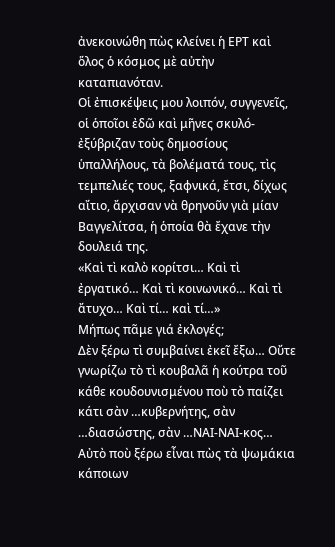ἀνεκοινώθη πὼς κλείνει ἡ ΕΡΤ καὶ ὅλος ὁ κόσμος μὲ αὐτὴν καταπιανόταν.
Οἱ ἐπισκέψεις μου λοιπόν, συγγενεῖς, οἱ ὁποῖοι ἐδῶ καὶ μῆνες σκυλό-ἐξύβριζαν τοὺς δημοσίους ὑπαλλήλους, τὰ βολέματά τους, τὶς τεμπελιές τους, ξαφνικά, ἔτσι, δίχως αἴτιο, ἄρχισαν νὰ θρηνοῦν γιὰ μίαν Βαγγελίτσα, ἡ ὁποία θὰ ἔχανε τὴν δουλειά της.
«Καὶ τὶ καλὸ κορίτσι… Καὶ τὶ ἐργατικό… Καὶ τὶ κοινωνικό… Καὶ τὶ ἄτυχο… Καὶ τί… καὶ τί…»
Μήπως πᾶμε γιά ἐκλογές;
Δὲν ξέρω τὶ συμβαίνει ἐκεῖ ἔξω… Οὔτε γνωρίζω τὸ τὶ κουβαλᾶ ἡ κούτρα τοῦ κάθε κουδουνισμένου ποὺ τὸ παίζει κάτι σὰν …κυβερνήτης, σὰν …διασώστης, σὰν …ΝΑΙ-ΝΑΙ-κος…
Αὐτὸ ποὺ ξέρω εἶναι πὼς τὰ ψωμάκια κάποιων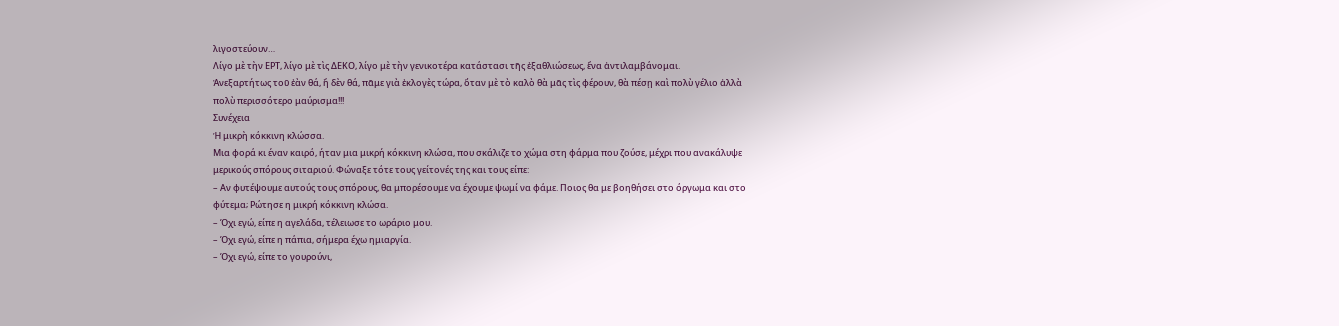λιγοστεύουν…
Λίγο μὲ τὴν ΕΡΤ, λίγο μὲ τὶς ΔΕΚΟ, λίγο μὲ τὴν γενικοτέρα κατάστασι τῆς ἐξαθλιώσεως, ἕνα ἀντιλαμβάνομαι.
Ἀνεξαρτήτως τοῦ ἐὰν θά, ἤ δὲν θά, πᾶμε γιὰ ἐκλογὲς τώρα, ὅταν μὲ τὸ καλὸ θὰ μᾶς τὶς φέρουν, θὰ πέσῃ καὶ πολὺ γέλιο ἀλλὰ πολὺ περισσότερο μαύρισμα!!!
Συνέχεια
Ἡ μικρὴ κόκκινη κλώσσα.
Μια φορά κι έναν καιρό, ήταν μια μικρή κόκκινη κλώσα, που σκάλιζε το χώμα στη φάρμα που ζούσε, μέχρι που ανακάλυψε μερικούς σπόρους σιταριού. Φώναξε τότε τους γείτονές της και τους είπε:
– Αν φυτέψουμε αυτούς τους σπόρους, θα μπορέσουμε να έχουμε ψωμί να φάμε. Ποιος θα με βοηθήσει στο όργωμα και στο φύτεμα; Ρώτησε η μικρή κόκκινη κλώσα.
– Όχι εγώ, είπε η αγελάδα, τέλειωσε το ωράριο μου.
– Όχι εγώ, είπε η πάπια, σήμερα έχω ημιαργία.
– Όχι εγώ, είπε το γουρούνι,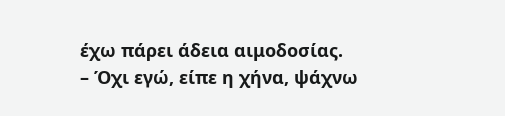έχω πάρει άδεια αιμοδοσίας.
– Όχι εγώ, είπε η χήνα, ψάχνω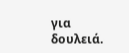για δουλειά.